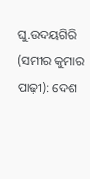ଘୁ.ଉଦୟଗିରି (ସମୀର କୁମାର ପାଢ଼ୀ): ଦେଶ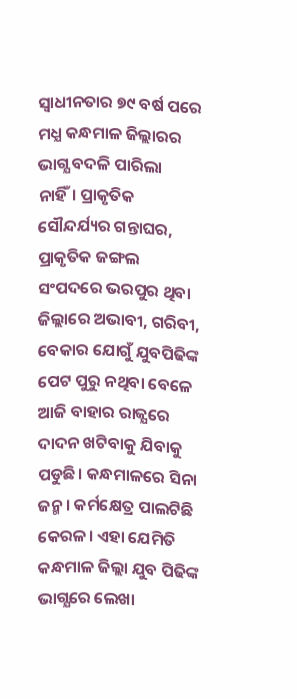ସ୍ୱାଧୀନତାର ୭୯ ବର୍ଷ ପରେ ମଧ୍ଯ କନ୍ଧମାଳ ଜିଲ୍ଲାରର ଭାଗ୍ଯ ବଦଳି ପାରିଲା ନାହିଁ। ପ୍ରାକୃତିକ ସୌନ୍ଦର୍ଯ୍ୟର ଗନ୍ତାଘର, ପ୍ରାକୃତିକ ଜଙ୍ଗଲ ସଂପଦରେ ଭରପୁର ଥିବା ଜିଲ୍ଲାରେ ଅଭାବୀ, ଗରିବୀ, ବେକାର ଯୋଗୁଁ ଯୁବପିଢିଙ୍କ ପେଟ ପୁରୁ ନଥିବା ବେଳେ ଆଜି ବାହାର ରାଜ୍ଯରେ ଦାଦନ ଖଟିବାକୁ ଯିବାକୁ ପଡୁଛି। କନ୍ଧମାଳରେ ସିନା ଜନ୍ମ। କର୍ମକ୍ଷେତ୍ର ପାଲଟିଛି କେରଳ। ଏହା ଯେମିତି କନ୍ଧମାଳ ଜିଲ୍ଲା ଯୁବ ପିଢିଙ୍କ ଭାଗ୍ଯରେ ଲେଖା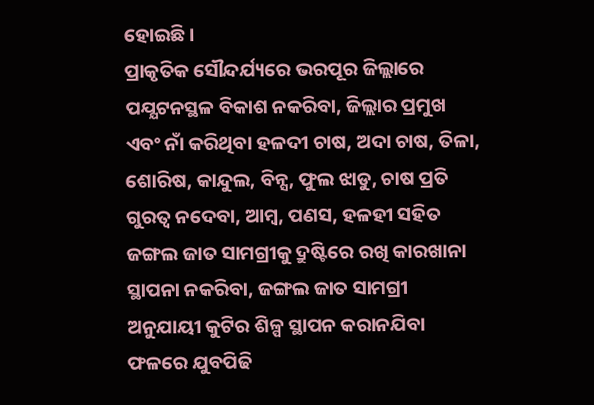ହୋଇଛି।
ପ୍ରାକୃତିକ ସୌନ୍ଦର୍ଯ୍ୟରେ ଭରପୂର ଜିଲ୍ଲାରେ ପଯ୍ଯଟନସ୍ଥଳ ବିକାଶ ନକରିବା, ଜିଲ୍ଲାର ପ୍ରମୁଖ ଏବଂ ନାଁ କରିଥିବା ହଳଦୀ ଚାଷ, ଅଦା ଚାଷ, ତିଳା, ଶୋରିଷ, କାନ୍ଦୁଲ, ବିନ୍ସ, ଫୁଲ ଝାଡୁ, ଚାଷ ପ୍ରତି ଗୁରତ୍ୱ ନଦେବା, ଆମ୍ବ, ପଣସ, ହଳହୀ ସହିତ ଜଙ୍ଗଲ ଜାତ ସାମଗ୍ରୀକୁ ଦ୍ରୁଷ୍ଟିରେ ରଖି କାରଖାନା ସ୍ଥାପନା ନକରିବା, ଜଙ୍ଗଲ ଜାତ ସାମଗ୍ରୀ ଅନୁଯାୟୀ କୁଟିର ଶିଳ୍ପ ସ୍ଥାପନ କରାନଯିବା ଫଳରେ ଯୁବପିଢି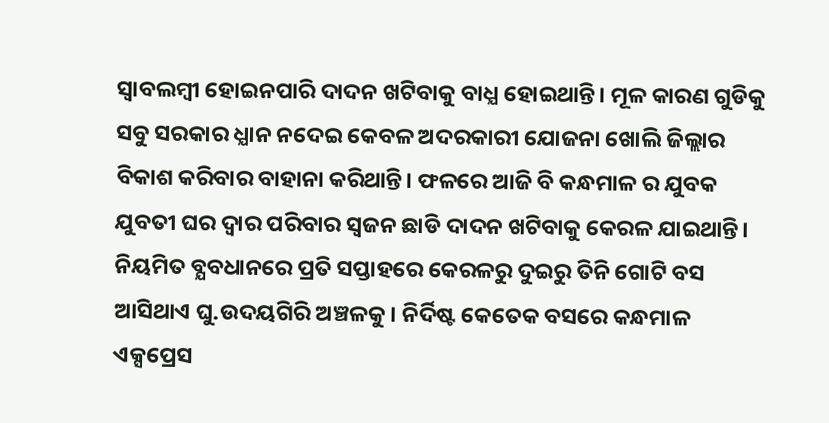ସ୍ୱାବଲମ୍ବୀ ହୋଇନପାରି ଦାଦନ ଖଟିବାକୁ ବାଧ୍ଯ ହୋଇଥାନ୍ତି। ମୂଳ କାରଣ ଗୁଡିକୁ ସବୁ ସରକାର ଧ୍ଯାନ ନଦେଇ କେବଳ ଅଦରକାରୀ ଯୋଜନା ଖୋଲି ଜିଲ୍ଲାର ବିକାଶ କରିବାର ବାହାନା କରିଥାନ୍ତି। ଫଳରେ ଆଜି ବି କନ୍ଧମାଳ ର ଯୁବକ ଯୁବତୀ ଘର ଦ୍ୱାର ପରିବାର ସ୍ୱଜନ ଛାଡି ଦାଦନ ଖଟିବାକୁ କେରଳ ଯାଇଥାନ୍ତି।
ନିୟମିତ ବ୍ଯବଧାନରେ ପ୍ରତି ସପ୍ତାହରେ କେରଳରୁ ଦୁଇରୁ ତିନି ଗୋଟି ବସ ଆସିଥାଏ ଘୁ.ଉଦୟଗିରି ଅଞ୍ଚଳକୁ। ନିର୍ଦିଷ୍ଟ କେତେକ ବସରେ କନ୍ଧମାଳ ଏକ୍ସପ୍ରେସ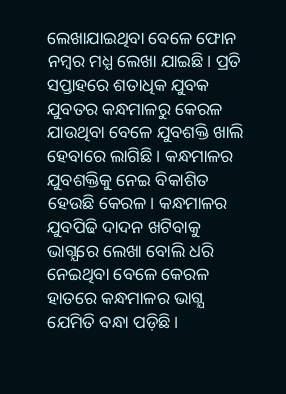ଲେଖାଯାଇଥିବା ବେଳେ ଫୋନ ନମ୍ବର ମଧ୍ଯ ଲେଖା ଯାଇଛି। ପ୍ରତି ସପ୍ତାହରେ ଶତାଧିକ ଯୁବକ ଯୁବତର କନ୍ଧମାଳରୁ କେରଳ ଯାଉଥିବା ବେଳେ ଯୁବଶକ୍ତି ଖାଲି ହେବାରେ ଲାଗିଛି। କନ୍ଧମାଳର ଯୁବଶକ୍ତିକୁ ନେଇ ବିକାଶିତ ହେଉଛି କେରଳ। କନ୍ଧମାଳର ଯୁବପିଢି ଦାଦନ ଖଟିବାକୁ ଭାଗ୍ଯରେ ଲେଖା ବୋଲି ଧରି ନେଇଥିବା ବେଳେ କେରଳ ହାତରେ କନ୍ଧମାଳର ଭାଗ୍ଯ ଯେମିତି ବନ୍ଧା ପଡ଼ିଛି।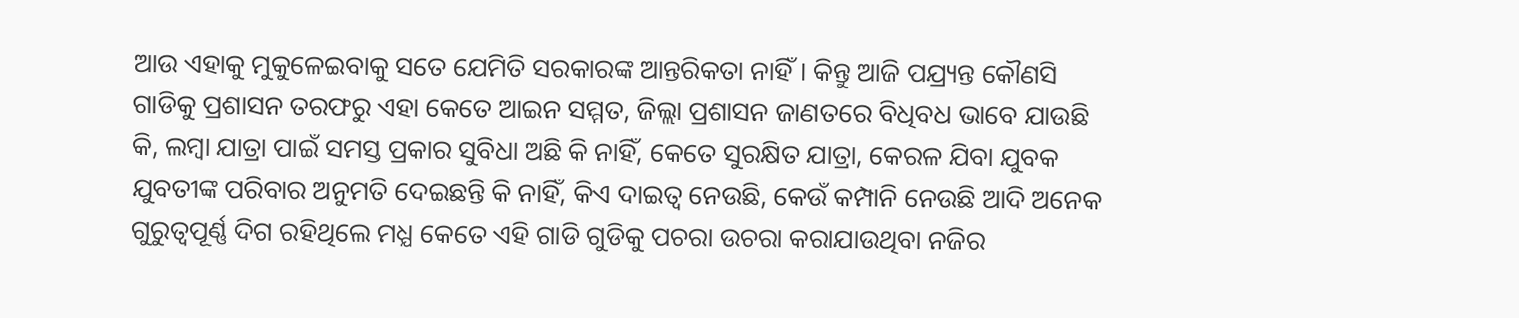ଆଉ ଏହାକୁ ମୁକୁଳେଇବାକୁ ସତେ ଯେମିତି ସରକାରଙ୍କ ଆନ୍ତରିକତା ନାହିଁ। କିନ୍ତୁ ଆଜି ପଯ୍ର୍ୟନ୍ତ କୌଣସି ଗାଡିକୁ ପ୍ରଶାସନ ତରଫରୁ ଏହା କେତେ ଆଇନ ସମ୍ମତ, ଜିଲ୍ଲା ପ୍ରଶାସନ ଜାଣତରେ ବିଧିବଧ ଭାବେ ଯାଉଛି କି, ଲମ୍ବା ଯାତ୍ରା ପାଇଁ ସମସ୍ତ ପ୍ରକାର ସୁବିଧା ଅଛି କି ନାହିଁ, କେତେ ସୁରକ୍ଷିତ ଯାତ୍ରା, କେରଳ ଯିବା ଯୁବକ ଯୁବତୀଙ୍କ ପରିବାର ଅନୁମତି ଦେଇଛନ୍ତି କି ନାହିଁ, କିଏ ଦାଇତ୍ୱ ନେଉଛି, କେଉଁ କମ୍ପାନି ନେଉଛି ଆଦି ଅନେକ ଗୁରୁତ୍ବପୂର୍ଣ୍ଣ ଦିଗ ରହିଥିଲେ ମଧ୍ଯ କେତେ ଏହି ଗାଡି ଗୁଡିକୁ ପଚରା ଉଚରା କରାଯାଉଥିବା ନଜିର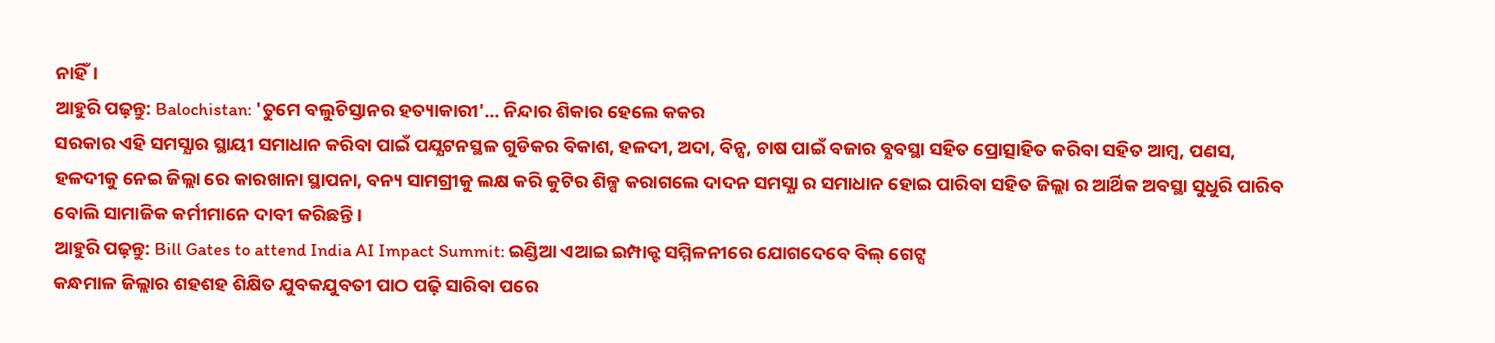ନାହିଁ।
ଆହୁରି ପଢ଼ନ୍ତୁ: Balochistan: 'ତୁମେ ବଲୁଚିସ୍ତାନର ହତ୍ୟାକାରୀ'... ନିନ୍ଦାର ଶିକାର ହେଲେ କକର
ସରକାର ଏହି ସମସ୍ଯାର ସ୍ଥାୟୀ ସମାଧାନ କରିବା ପାଇଁ ପଯ୍ଯଟନସ୍ଥଳ ଗୁଡିକର ବିକାଶ, ହଳଦୀ, ଅଦା, ବିନ୍ସ, ଚାଷ ପାଇଁ ବଜାର ବ୍ଯବସ୍ଥା ସହିତ ପ୍ରୋତ୍ସାହିତ କରିବା ସହିତ ଆମ୍ବ, ପଣସ, ହଳଦୀକୁ ନେଇ ଜିଲ୍ଲା ରେ କାରଖାନା ସ୍ଥାପନା, ବନ୍ୟ ସାମଗ୍ରୀକୁ ଲକ୍ଷ କରି କୁଟିର ଶିଳ୍ପ କରାଗଲେ ଦାଦନ ସମସ୍ଯା ର ସମାଧାନ ହୋଇ ପାରିବା ସହିତ ଜିଲ୍ଲା ର ଆର୍ଥିକ ଅବସ୍ଥା ସୁଧୁରି ପାରିବ ବୋଲି ସାମାଜିକ କର୍ମୀମାନେ ଦାବୀ କରିଛନ୍ତି।
ଆହୁରି ପଢ଼ନ୍ତୁ: Bill Gates to attend India AI Impact Summit: ଇଣ୍ଡିଆ ଏଆଇ ଇମ୍ପାକ୍ଟ ସମ୍ମିଳନୀରେ ଯୋଗଦେବେ ବିଲ୍ ଗେଟ୍ସ
କନ୍ଧମାଳ ଜିଲ୍ଲାର ଶହଶହ ଶିକ୍ଷିତ ଯୁବକଯୁବତୀ ପାଠ ପଢ଼ି ସାରିବା ପରେ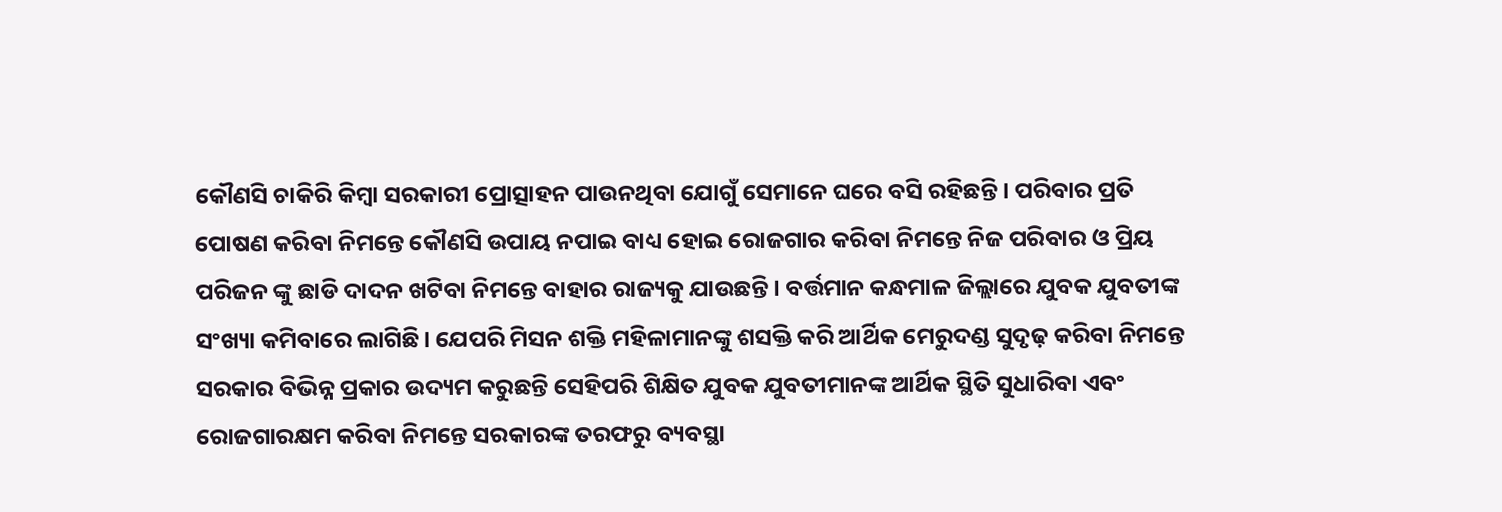କୌଣସି ଚାକିରି କିମ୍ବା ସରକାରୀ ପ୍ରୋତ୍ସାହନ ପାଉନଥିବା ଯୋଗୁଁ ସେମାନେ ଘରେ ବସି ରହିଛନ୍ତି। ପରିବାର ପ୍ରତି ପୋଷଣ କରିବା ନିମନ୍ତେ କୌଣସି ଉପାୟ ନପାଇ ବାଧ୍ୟ ହୋଇ ରୋଜଗାର କରିବା ନିମନ୍ତେ ନିଜ ପରିବାର ଓ ପ୍ରିୟ ପରିଜନ ଙ୍କୁ ଛାଡି ଦାଦନ ଖଟିବା ନିମନ୍ତେ ବାହାର ରାଜ୍ୟକୁ ଯାଉଛନ୍ତି । ବର୍ତ୍ତମାନ କନ୍ଧମାଳ ଜିଲ୍ଲାରେ ଯୁବକ ଯୁବତୀଙ୍କ ସଂଖ୍ୟା କମିବାରେ ଲାଗିଛି। ଯେପରି ମିସନ ଶକ୍ତି ମହିଳାମାନଙ୍କୁ ଶସକ୍ତି କରି ଆର୍ଥିକ ମେରୁଦଣ୍ଡ ସୁଦୃଢ଼ କରିବା ନିମନ୍ତେ ସରକାର ବିଭିନ୍ନ ପ୍ରକାର ଉଦ୍ୟମ କରୁଛନ୍ତି ସେହିପରି ଶିକ୍ଷିତ ଯୁବକ ଯୁବତୀମାନଙ୍କ ଆର୍ଥିକ ସ୍ଥିତି ସୁଧାରିବା ଏବଂ ରୋଜଗାରକ୍ଷମ କରିବା ନିମନ୍ତେ ସରକାରଙ୍କ ତରଫରୁ ବ୍ୟବସ୍ଥା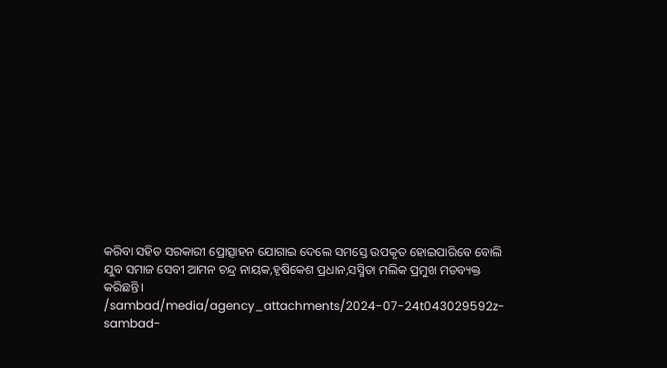କରିବା ସହିତ ସରକାରୀ ପ୍ରୋତ୍ସାହନ ଯୋଗାଇ ଦେଲେ ସମସ୍ତେ ଉପକୃତ ହୋଇପାରିବେ ବୋଲି ଯୁବ ସମାଜ ସେବୀ ଆମନ ଚନ୍ଦ୍ର ନାୟକ,ହୃଷିକେଶ ପ୍ରଧାନ,ସସ୍ମିତା ମଲିକ ପ୍ରମୁଖ ମତବ୍ୟକ୍ତ କରିଛନ୍ତି।
/sambad/media/agency_attachments/2024-07-24t043029592z-sambad-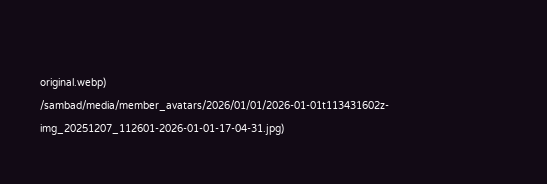original.webp)
/sambad/media/member_avatars/2026/01/01/2026-01-01t113431602z-img_20251207_112601-2026-01-01-17-04-31.jpg)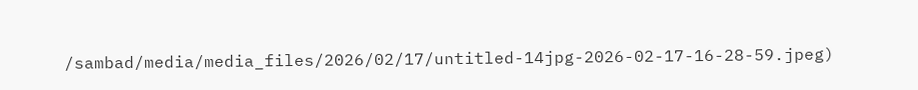/sambad/media/media_files/2026/02/17/untitled-14jpg-2026-02-17-16-28-59.jpeg)